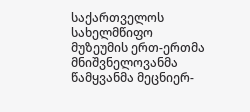საქართველოს სახელმწიფო მუზეუმის ერთ-ერთმა მნიშვნელოვანმა წამყვანმა მეცნიერ-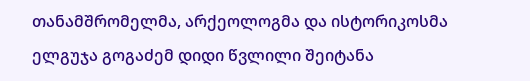თანამშრომელმა, არქეოლოგმა და ისტორიკოსმა ელგუჯა გოგაძემ დიდი წვლილი შეიტანა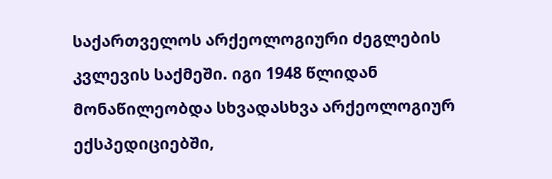საქართველოს არქეოლოგიური ძეგლების კვლევის საქმეში. იგი 1948 წლიდან მონაწილეობდა სხვადასხვა არქეოლოგიურ ექსპედიციებში,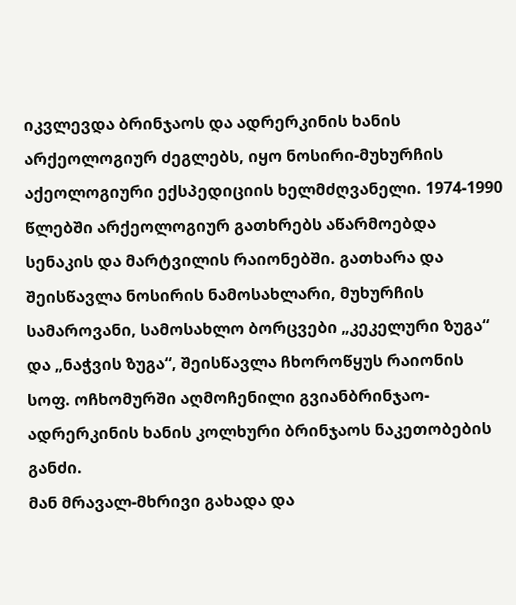იკვლევდა ბრინჯაოს და ადრერკინის ხანის არქეოლოგიურ ძეგლებს, იყო ნოსირი-მუხურჩის აქეოლოგიური ექსპედიციის ხელმძღვანელი. 1974-1990 წლებში არქეოლოგიურ გათხრებს აწარმოებდა სენაკის და მარტვილის რაიონებში. გათხარა და შეისწავლა ნოსირის ნამოსახლარი, მუხურჩის სამაროვანი, სამოსახლო ბორცვები „კეკელური ზუგა“ და „ნაჭვის ზუგა“, შეისწავლა ჩხოროწყუს რაიონის სოფ. ოჩხომურში აღმოჩენილი გვიანბრინჯაო-ადრერკინის ხანის კოლხური ბრინჯაოს ნაკეთობების განძი.
მან მრავალ-მხრივი გახადა და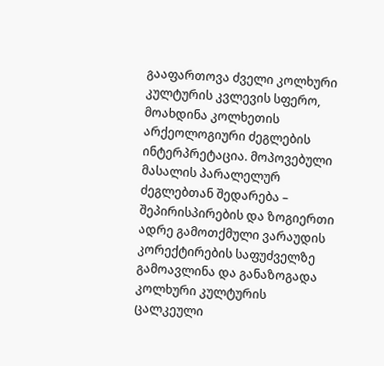გააფართოვა ძველი კოლხური კულტურის კვლევის სფერო, მოახდინა კოლხეთის არქეოლოგიური ძეგლების ინტერპრეტაცია. მოპოვებული მასალის პარალელურ ძეგლებთან შედარება – შეპირისპირების და ზოგიერთი ადრე გამოთქმული ვარაუდის კორექტირების საფუძველზე გამოავლინა და განაზოგადა კოლხური კულტურის ცალკეული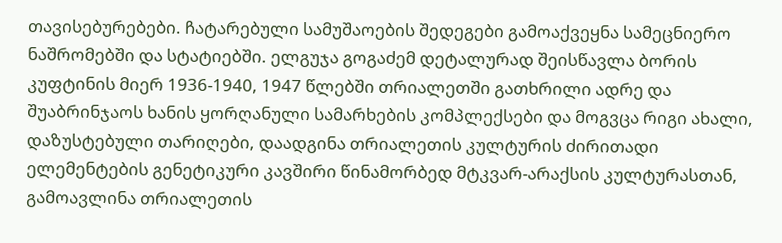თავისებურებები. ჩატარებული სამუშაოების შედეგები გამოაქვეყნა სამეცნიერო ნაშრომებში და სტატიებში. ელგუჯა გოგაძემ დეტალურად შეისწავლა ბორის კუფტინის მიერ 1936-1940, 1947 წლებში თრიალეთში გათხრილი ადრე და შუაბრინჯაოს ხანის ყორღანული სამარხების კომპლექსები და მოგვცა რიგი ახალი, დაზუსტებული თარიღები, დაადგინა თრიალეთის კულტურის ძირითადი ელემენტების გენეტიკური კავშირი წინამორბედ მტკვარ-არაქსის კულტურასთან, გამოავლინა თრიალეთის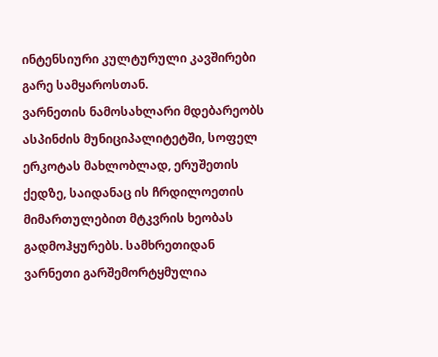ინტენსიური კულტურული კავშირები გარე სამყაროსთან.
ვარნეთის ნამოსახლარი მდებარეობს ასპინძის მუნიციპალიტეტში, სოფელ ერკოტას მახლობლად, ერუშეთის ქედზე, საიდანაც ის ჩრდილოეთის მიმართულებით მტკვრის ხეობას გადმოჰყურებს. სამხრეთიდან ვარნეთი გარშემორტყმულია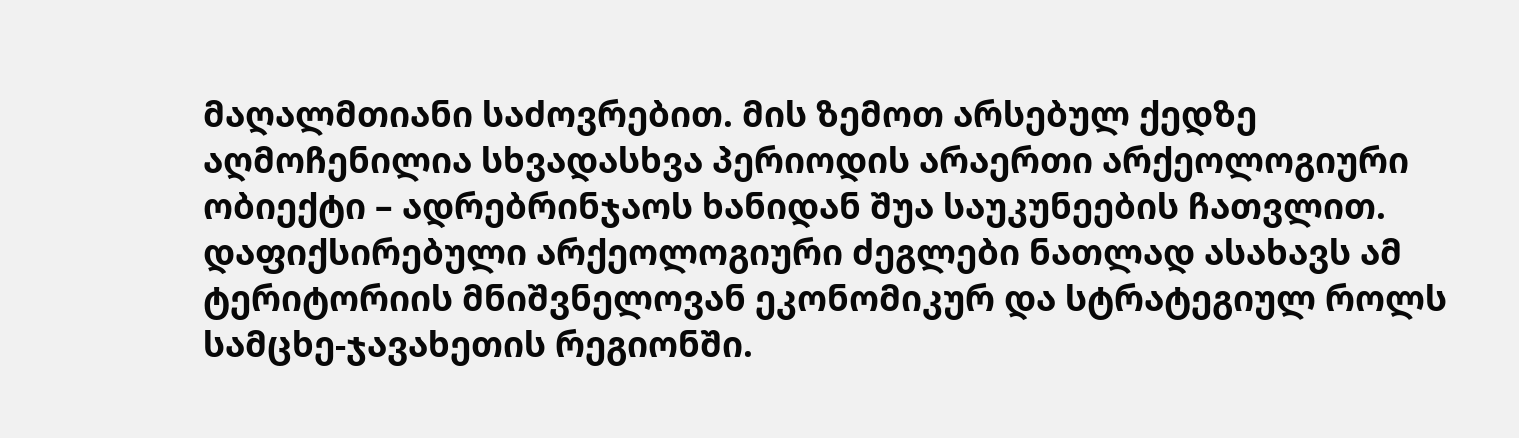მაღალმთიანი საძოვრებით. მის ზემოთ არსებულ ქედზე აღმოჩენილია სხვადასხვა პერიოდის არაერთი არქეოლოგიური ობიექტი – ადრებრინჯაოს ხანიდან შუა საუკუნეების ჩათვლით. დაფიქსირებული არქეოლოგიური ძეგლები ნათლად ასახავს ამ ტერიტორიის მნიშვნელოვან ეკონომიკურ და სტრატეგიულ როლს სამცხე-ჯავახეთის რეგიონში.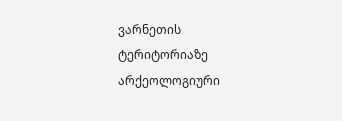ვარნეთის ტერიტორიაზე არქეოლოგიური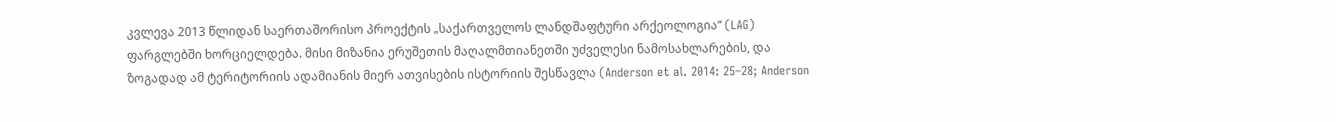კვლევა 2013 წლიდან საერთაშორისო პროექტის „საქართველოს ლანდშაფტური არქეოლოგია“ (LAG) ფარგლებში ხორციელდება. მისი მიზანია ერუშეთის მაღალმთიანეთში უძველესი ნამოსახლარების, და ზოგადად ამ ტერიტორიის ადამიანის მიერ ათვისების ისტორიის შესწავლა (Anderson et al. 2014: 25–28; Anderson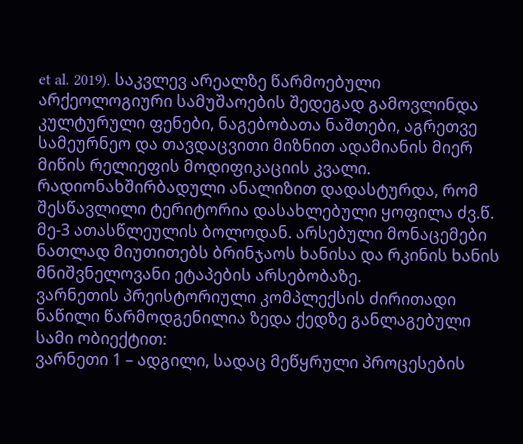et al. 2019). საკვლევ არეალზე წარმოებული არქეოლოგიური სამუშაოების შედეგად გამოვლინდა კულტურული ფენები, ნაგებობათა ნაშთები, აგრეთვე სამეურნეო და თავდაცვითი მიზნით ადამიანის მიერ მიწის რელიეფის მოდიფიკაციის კვალი. რადიონახშირბადული ანალიზით დადასტურდა, რომ შესწავლილი ტერიტორია დასახლებული ყოფილა ძვ.წ. მე-3 ათასწლეულის ბოლოდან. არსებული მონაცემები ნათლად მიუთითებს ბრინჯაოს ხანისა და რკინის ხანის მნიშვნელოვანი ეტაპების არსებობაზე.
ვარნეთის პრეისტორიული კომპლექსის ძირითადი ნაწილი წარმოდგენილია ზედა ქედზე განლაგებული სამი ობიექტით:
ვარნეთი 1 – ადგილი, სადაც მეწყრული პროცესების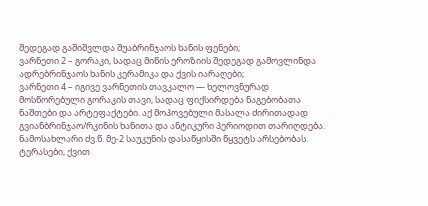შედეგად გაშიშვლდა შუაბრინჯაოს ხანის ფენები;
ვარნეთი 2 – გორაკი, სადაც მიწის ეროზიის შედეგად გამოვლინდა ადრებრინჯაოს ხანის კერამიკა და ქვის იარაღები;
ვარნეთი 4 – იგივე ვარნეთის თავკალო — ხელოვნურად მოსწორებული გორაკის თავი, სადაც ფიქსირდება ნაგებობათა ნაშთები და არტეფაქტები. აქ მოპოვებული მასალა ძირითადად გვიანბრინჯაო/რკინის ხანითა და ანტიკური პერიოდით თარიღდება.
ნამოსახლარი ძვ.წ. მე-2 საუკუნის დასაწყისში წყვეტს არსებობას. ტერასები, ქვით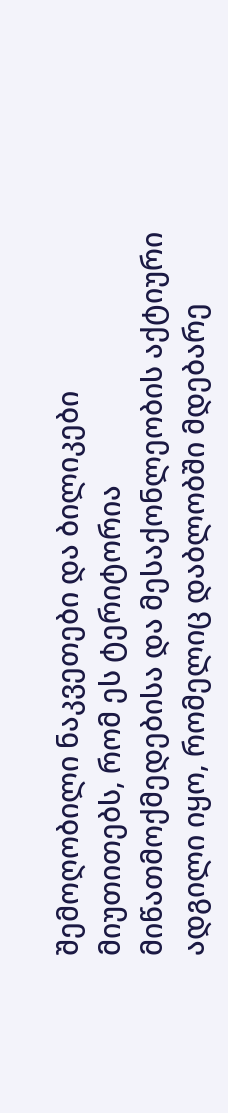შემოღობილი ნაკვეთები და ბილიკები მიუთითებს, რომ ეს ტერიტორია მიწათმოქმედებისა და მესაქონლეობის აქტიური ადგილი იყო, რომელიც დაბლობში მდებარე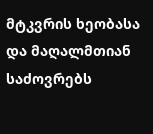მტკვრის ხეობასა და მაღალმთიან საძოვრებს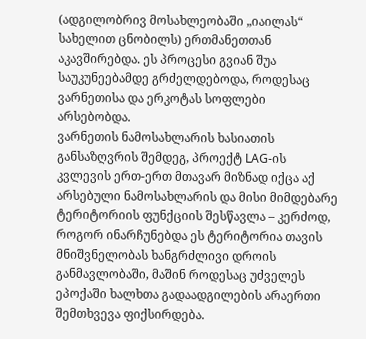(ადგილობრივ მოსახლეობაში „იაილას“ სახელით ცნობილს) ერთმანეთთან აკავშირებდა. ეს პროცესი გვიან შუა საუკუნეებამდე გრძელდებოდა, როდესაც ვარნეთისა და ერკოტას სოფლები არსებობდა.
ვარნეთის ნამოსახლარის ხასიათის განსაზღვრის შემდეგ, პროექტ LAG-ის კვლევის ერთ-ერთ მთავარ მიზნად იქცა აქ არსებული ნამოსახლარის და მისი მიმდებარე ტერიტორიის ფუნქციის შესწავლა – კერძოდ, როგორ ინარჩუნებდა ეს ტერიტორია თავის მნიშვნელობას ხანგრძლივი დროის განმავლობაში, მაშინ როდესაც უძველეს ეპოქაში ხალხთა გადაადგილების არაერთი შემთხვევა ფიქსირდება.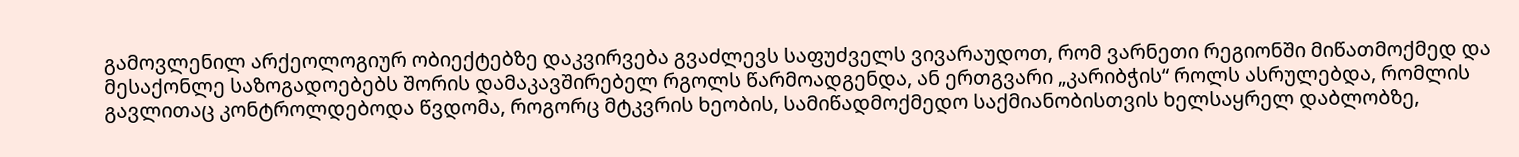გამოვლენილ არქეოლოგიურ ობიექტებზე დაკვირვება გვაძლევს საფუძველს ვივარაუდოთ, რომ ვარნეთი რეგიონში მიწათმოქმედ და მესაქონლე საზოგადოებებს შორის დამაკავშირებელ რგოლს წარმოადგენდა, ან ერთგვარი „კარიბჭის“ როლს ასრულებდა, რომლის გავლითაც კონტროლდებოდა წვდომა, როგორც მტკვრის ხეობის, სამიწადმოქმედო საქმიანობისთვის ხელსაყრელ დაბლობზე,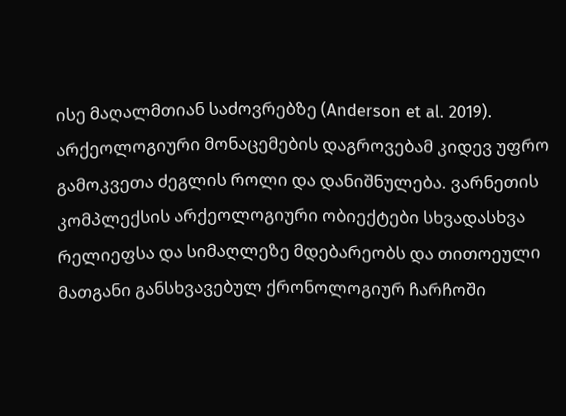ისე მაღალმთიან საძოვრებზე (Anderson et al. 2019).
არქეოლოგიური მონაცემების დაგროვებამ კიდევ უფრო გამოკვეთა ძეგლის როლი და დანიშნულება. ვარნეთის კომპლექსის არქეოლოგიური ობიექტები სხვადასხვა რელიეფსა და სიმაღლეზე მდებარეობს და თითოეული მათგანი განსხვავებულ ქრონოლოგიურ ჩარჩოში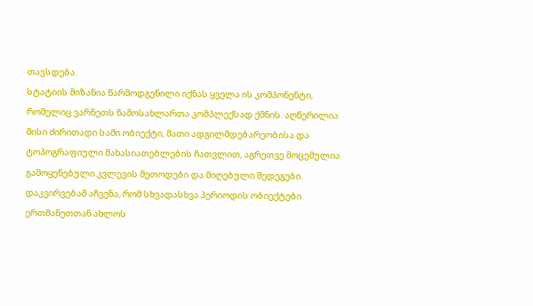თავსდება.
სტატიის მიზანია წარმოდგენილი იქნას ყველა ის კომპონენტი, რომელიც ვარნეთს ნამოსახლართა კომპლექსად ქმნის. აღწერილია მისი ძირითადი სამი ობიექტი, მათი ადგილმდებარეობისა და ტოპოგრაფიული მახასიათებლების ჩათვლით, აგრეთვე მოცემულია გამოყენებული კვლევის მეთოდები და მიღებული შედეგები.
დაკვირვებამ აჩვენა, რომ სხვადასხვა პერიოდის ობიექტები ერთმანეთთან ახლოს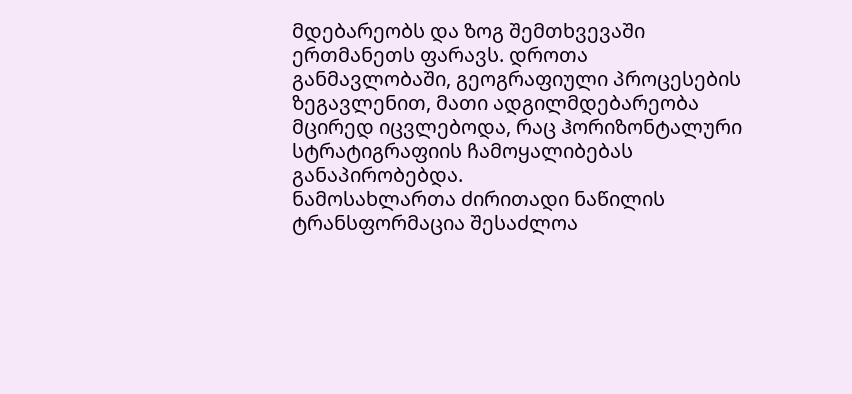მდებარეობს და ზოგ შემთხვევაში ერთმანეთს ფარავს. დროთა განმავლობაში, გეოგრაფიული პროცესების ზეგავლენით, მათი ადგილმდებარეობა მცირედ იცვლებოდა, რაც ჰორიზონტალური სტრატიგრაფიის ჩამოყალიბებას განაპირობებდა.
ნამოსახლართა ძირითადი ნაწილის ტრანსფორმაცია შესაძლოა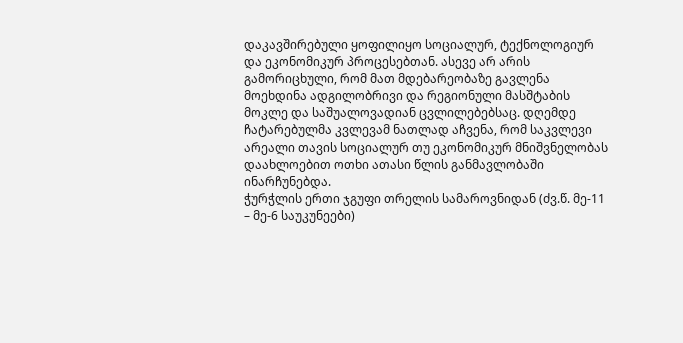დაკავშირებული ყოფილიყო სოციალურ, ტექნოლოგიურ და ეკონომიკურ პროცესებთან. ასევე არ არის გამორიცხული, რომ მათ მდებარეობაზე გავლენა მოეხდინა ადგილობრივი და რეგიონული მასშტაბის მოკლე და საშუალოვადიან ცვლილებებსაც. დღემდე ჩატარებულმა კვლევამ ნათლად აჩვენა, რომ საკვლევი არეალი თავის სოციალურ თუ ეკონომიკურ მნიშვნელობას დაახლოებით ოთხი ათასი წლის განმავლობაში ინარჩუნებდა.
ჭურჭლის ერთი ჯგუფი თრელის სამაროვნიდან (ძვ.წ. მე-11 – მე-6 საუკუნეები)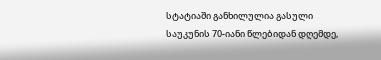სტატიაში განხილულია გასული საუკუნის 70-იანი წლებიდან დღემდე,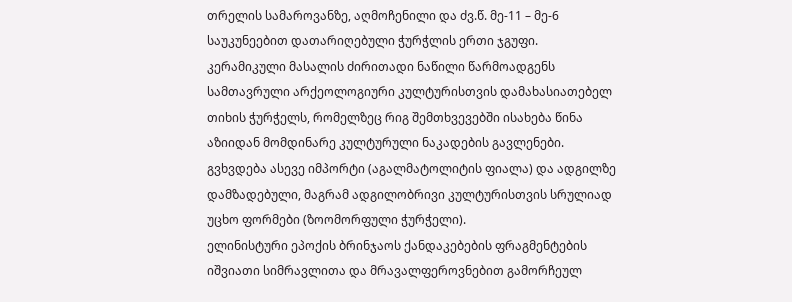თრელის სამაროვანზე, აღმოჩენილი და ძვ.წ. მე-11 – მე-6 საუკუნეებით დათარიღებული ჭურჭლის ერთი ჯგუფი. კერამიკული მასალის ძირითადი ნაწილი წარმოადგენს სამთავრული არქეოლოგიური კულტურისთვის დამახასიათებელ თიხის ჭურჭელს, რომელზეც რიგ შემთხვევებში ისახება წინა აზიიდან მომდინარე კულტურული ნაკადების გავლენები. გვხვდება ასევე იმპორტი (აგალმატოლიტის ფიალა) და ადგილზე დამზადებული, მაგრამ ადგილობრივი კულტურისთვის სრულიად უცხო ფორმები (ზოომორფული ჭურჭელი).
ელინისტური ეპოქის ბრინჯაოს ქანდაკებების ფრაგმენტების იშვიათი სიმრავლითა და მრავალფეროვნებით გამორჩეულ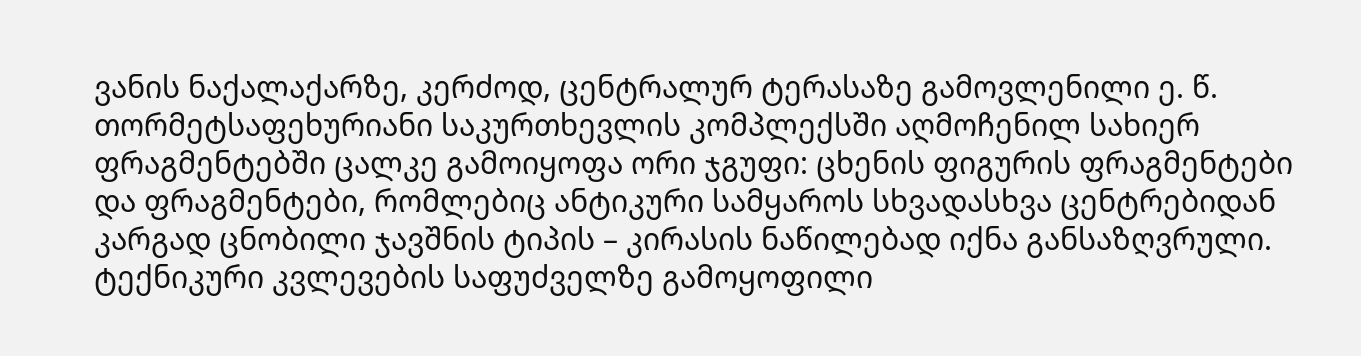ვანის ნაქალაქარზე, კერძოდ, ცენტრალურ ტერასაზე გამოვლენილი ე. წ. თორმეტსაფეხურიანი საკურთხევლის კომპლექსში აღმოჩენილ სახიერ ფრაგმენტებში ცალკე გამოიყოფა ორი ჯგუფი: ცხენის ფიგურის ფრაგმენტები და ფრაგმენტები, რომლებიც ანტიკური სამყაროს სხვადასხვა ცენტრებიდან კარგად ცნობილი ჯავშნის ტიპის – კირასის ნაწილებად იქნა განსაზღვრული. ტექნიკური კვლევების საფუძველზე გამოყოფილი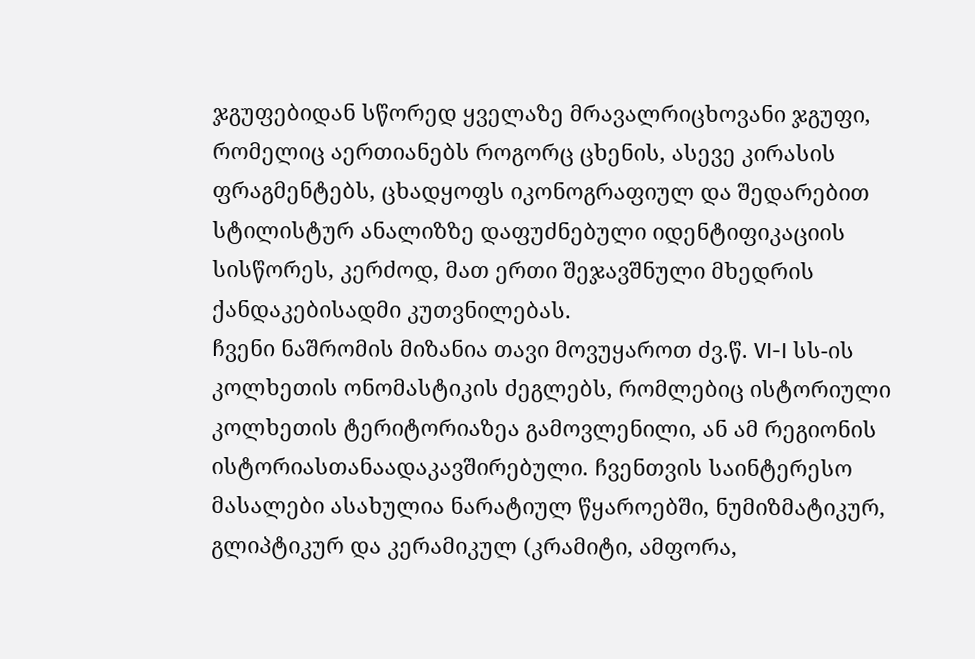ჯგუფებიდან სწორედ ყველაზე მრავალრიცხოვანი ჯგუფი, რომელიც აერთიანებს როგორც ცხენის, ასევე კირასის ფრაგმენტებს, ცხადყოფს იკონოგრაფიულ და შედარებით სტილისტურ ანალიზზე დაფუძნებული იდენტიფიკაციის სისწორეს, კერძოდ, მათ ერთი შეჯავშნული მხედრის ქანდაკებისადმი კუთვნილებას.
ჩვენი ნაშრომის მიზანია თავი მოვუყაროთ ძვ.წ. VI-I სს-ის კოლხეთის ონომასტიკის ძეგლებს, რომლებიც ისტორიული კოლხეთის ტერიტორიაზეა გამოვლენილი, ან ამ რეგიონის ისტორიასთანაადაკავშირებული. ჩვენთვის საინტერესო მასალები ასახულია ნარატიულ წყაროებში, ნუმიზმატიკურ, გლიპტიკურ და კერამიკულ (კრამიტი, ამფორა,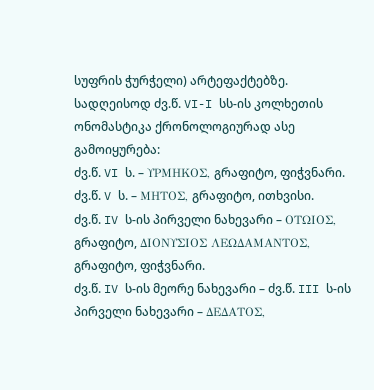სუფრის ჭურჭელი) არტეფაქტებზე.
სადღეისოდ ძვ.წ. VI-I სს-ის კოლხეთის ონომასტიკა ქრონოლოგიურად ასე გამოიყურება:
ძვ.წ. VI ს. – ΥΡΜΗΚΟΣ, გრაფიტო, ფიჭვნარი.
ძვ.წ. V ს. – ΜΗΤΟΣ, გრაფიტო, ითხვისი.
ძვ.წ. IV ს-ის პირველი ნახევარი – ΟΤΩΙΟΣ, გრაფიტო, ΔΙΟΝΥΣΙΟΣ ΛΕΩΔΑΜΑΝΤΟΣ, გრაფიტო, ფიჭვნარი.
ძვ.წ. IV ს-ის მეორე ნახევარი – ძვ.წ. III ს-ის პირველი ნახევარი – ΔΕΔΑΤΟΣ,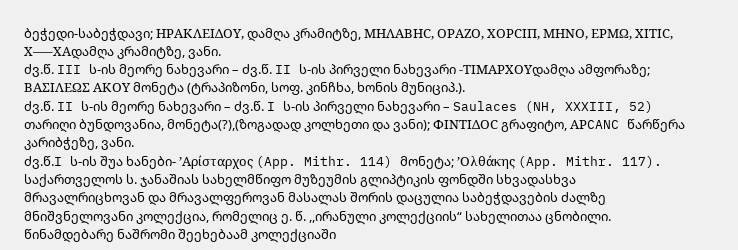ბეჭედი-საბეჭდავი; ΗΡΑΚΛΕΙΔΟΥ, დამღა კრამიტზე, ΜΗΛΑΒΗC, ΟΡΑΖΟ, ΧΟΡCΙΠ, ΜΗΝΟ, ΕΡΜΩ, ΧΙΤΙC, Χ—–ΧΑდამღა კრამიტზე, ვანი.
ძვ.წ. III ს-ის მეორე ნახევარი – ძვ.წ. II ს-ის პირველი ნახევარი -ΤΙΜΑΡΧΟΥდამღა ამფორაზე; ΒΑΣΙΛΕΩΣ ΑΚΟΥ მონეტა (ტრაპიზონი, სოფ. კინჩხა, ხონის მუნიციპ.).
ძვ.წ. II ს-ის მეორე ნახევარი – ძვ.წ. I ს-ის პირველი ნახევარი – Saulaces (NH, XXXIII, 52) თარიღი ბუნდოვანია, მონეტა(?),(ზოგადად კოლხეთი და ვანი); ΦΙΝΤΙΔΟC გრაფიტო, ΑΡCANC წარწერა კარიბჭეზე, ვანი.
ძვ.წ.I ს-ის შუა ხანები- ’Αρίσταρχος (App. Mithr. 114) მონეტა; ’Ολθάκης (App. Mithr. 117).
საქართველოს ს. ჯანაშიას სახელმწიფო მუზეუმის გლიპტიკის ფონდში სხვადასხვა მრავალრიცხოვან და მრავალფეროვან მასალას შორის დაცულია საბეჭდავების ძალზე მნიშვნელოვანი კოლექცია, რომელიც ე. წ. ,,ირანული კოლექციის“ სახელითაა ცნობილი. წინამდებარე ნაშრომი შეეხებაამ კოლექციაში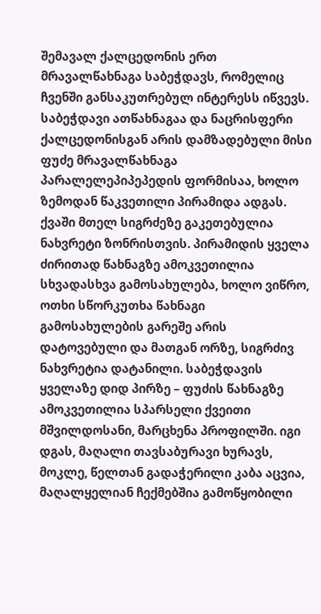შემავალ ქალცედონის ერთ მრავალწახნაგა საბეჭდავს, რომელიც ჩვენში განსაკუთრებულ ინტერესს იწვევს.
საბეჭდავი ათწახნაგაა და ნაცრისფერი ქალცედონისგან არის დამზადებული მისი ფუძე მრავალწახნაგა პარალელეპიპეპედის ფორმისაა, ხოლო ზემოდან წაკვეთილი პირამიდა ადგას. ქვაში მთელ სიგრძეზე გაკეთებულია ნახვრეტი ზონრისთვის. პირამიდის ყველა ძირითად წახნაგზე ამოკვეთილია სხვადასხვა გამოსახულება, ხოლო ვიწრო, ოთხი სწორკუთხა წახნაგი გამოსახულების გარეშე არის დატოვებული და მათგან ორზე, სიგრძივ ნახვრეტია დატანილი. საბეჭდავის ყველაზე დიდ პირზე – ფუძის წახნაგზე ამოკვეთილია სპარსელი ქვეითი მშვილდოსანი, მარცხენა პროფილში. იგი დგას, მაღალი თავსაბურავი ხურავს, მოკლე, წელთან გადაჭერილი კაბა აცვია, მაღალყელიან ჩექმებშია გამოწყობილი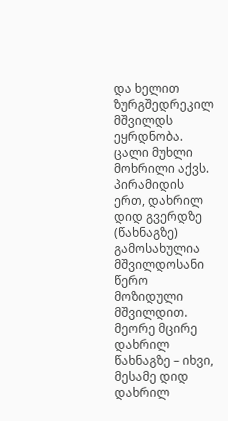და ხელით ზურგშედრეკილ მშვილდს ეყრდნობა. ცალი მუხლი მოხრილი აქვს. პირამიდის ერთ, დახრილ დიდ გვერდზე (წახნაგზე) გამოსახულია მშვილდოსანი წერო მოზიდული მშვილდით. მეორე მცირე დახრილ წახნაგზე – იხვი, მესამე დიდ დახრილ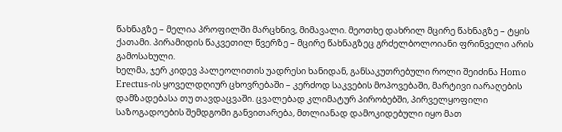წახნაგზე – მელია პროფილში მარცხნივ, მიმავალი. მეოთხე დახრილ მცირე წახნაგზე – ტყის ქათამი. პირამიდის წაკვეთილ წვერზე – მცირე წახნაგზეც გრძელბოლოიანი ფრინველი არის გამოსახული.
ხელმა, ჯერ კიდევ პალეოლითის უადრესი ხანიდან, განსაკუთრებული როლი შეიძინა Homo Erectus-ის ყოველდღიურ ცხოვრებაში – კერძოდ საკვების მოპოვებაში, მარტივი იარაღების დამზადებასა თუ თავდაცვაში. ცვალებად კლიმატურ პირობებში, პირველყოფილი საზოგადოების შემდგომი განვითარება, მთლიანად დამოკიდებული იყო მათ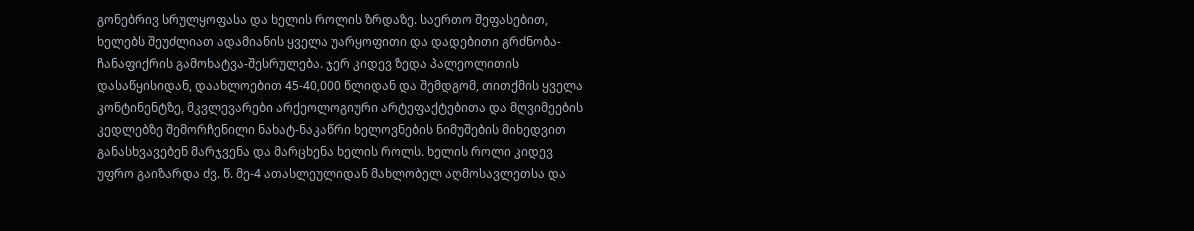გონებრივ სრულყოფასა და ხელის როლის ზრდაზე. საერთო შეფასებით, ხელებს შეუძლიათ ადამიანის ყველა უარყოფითი და დადებითი გრძნობა-ჩანაფიქრის გამოხატვა-შესრულება. ჯერ კიდევ ზედა პალეოლითის დასაწყისიდან, დაახლოებით 45-40,000 წლიდან და შემდგომ, თითქმის ყველა კონტინენტზე, მკვლევარები არქეოლოგიური არტეფაქტებითა და მღვიმეების კედლებზე შემორჩენილი ნახატ-ნაკაწრი ხელოვნების ნიმუშების მიხედვით განასხვავებენ მარჯვენა და მარცხენა ხელის როლს. ხელის როლი კიდევ უფრო გაიზარდა ძვ. წ. მე-4 ათასლეულიდან მახლობელ აღმოსავლეთსა და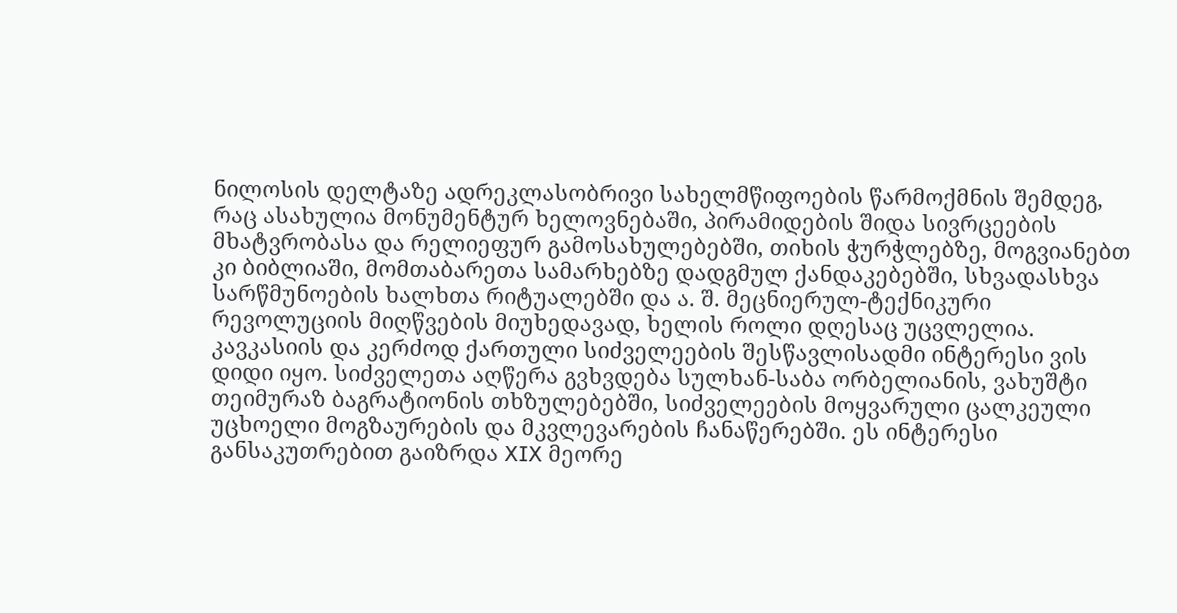ნილოსის დელტაზე ადრეკლასობრივი სახელმწიფოების წარმოქმნის შემდეგ, რაც ასახულია მონუმენტურ ხელოვნებაში, პირამიდების შიდა სივრცეების მხატვრობასა და რელიეფურ გამოსახულებებში, თიხის ჭურჭლებზე, მოგვიანებთ კი ბიბლიაში, მომთაბარეთა სამარხებზე დადგმულ ქანდაკებებში, სხვადასხვა სარწმუნოების ხალხთა რიტუალებში და ა. შ. მეცნიერულ-ტექნიკური რევოლუციის მიღწვების მიუხედავად, ხელის როლი დღესაც უცვლელია.
კავკასიის და კერძოდ ქართული სიძველეების შესწავლისადმი ინტერესი ვის დიდი იყო. სიძველეთა აღწერა გვხვდება სულხან-საბა ორბელიანის, ვახუშტი თეიმურაზ ბაგრატიონის თხზულებებში, სიძველეების მოყვარული ცალკეული უცხოელი მოგზაურების და მკვლევარების ჩანაწერებში. ეს ინტერესი განსაკუთრებით გაიზრდა XIX მეორე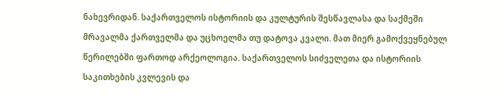ნახევრიდან. საქართველოს ისტორიის და კულტურის შესწავლასა და საქმეში მრავალმა ქართველმა და უცხოელმა თუ დატოვა კვალი. მათ მიერ გამოქვეყნებულ წერილებში ფართოდ არქეოლოგია. საქართველოს სიძველეთა და ისტორიის საკითხების კვლევის და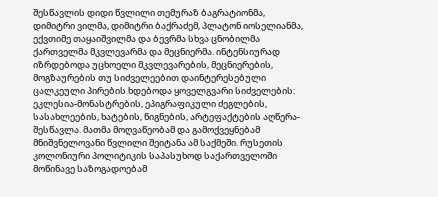შესწავლის დიდი წვლილი თემურაზ ბაგრატიონმა, დიმიტრი ვილმა, დიმიტრი ბაქრაძემ, პლატონ იოსელიანმა, ექვთიმე თაყაიშვილმა და ბევრმა სხვა ცნობილმა ქართველმა მკვლევარმა და მეცნიერმა. ინტენსიურად იზრდებოდა უცხოელი მკვლევარების, მეცნიერების, მოგზაურების თუ სიძველეებით დაინტერესებული ცალკეული პირების ხდებოდა ყოველგვარი სიძველების: ეკლესია-მონასტრების, ეპიგრაფიკული ძეგლების, სასახლეების, ხატების, წიგნების, არტეფაქტების აღწერა-შესწავლა. მათმა მოღვაწეობამ და გამოქვეყნებამ მნიშვნელოვანი წვლილი შეიტანა ამ საქმეში. რუსეთის კოლონიური პოლიტიკის საპასუხოდ საქართველოში მოწინავე საზოგადოებამ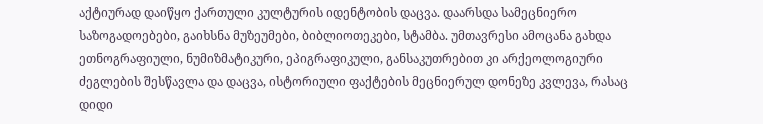აქტიურად დაიწყო ქართული კულტურის იდენტობის დაცვა. დაარსდა სამეცნიერო საზოგადოებები, გაიხსნა მუზეუმები, ბიბლიოთეკები, სტამბა. უმთავრესი ამოცანა გახდა ეთნოგრაფიული, ნუმიზმატიკური, ეპიგრაფიკული, განსაკუთრებით კი არქეოლოგიური ძეგლების შესწავლა და დაცვა, ისტორიული ფაქტების მეცნიერულ დონეზე კვლევა, რასაც დიდი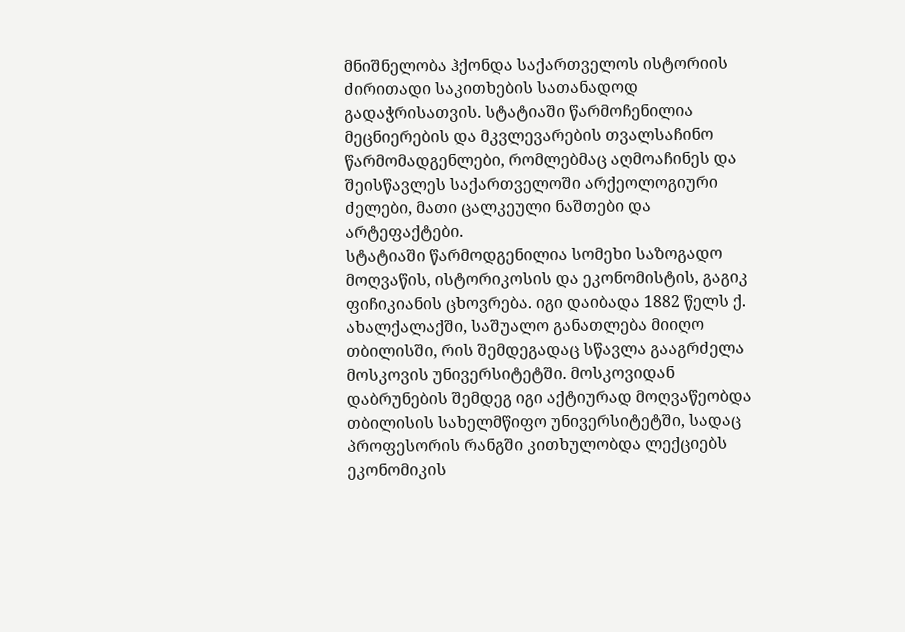მნიშნელობა ჰქონდა საქართველოს ისტორიის ძირითადი საკითხების სათანადოდ გადაჭრისათვის. სტატიაში წარმოჩენილია მეცნიერების და მკვლევარების თვალსაჩინო წარმომადგენლები, რომლებმაც აღმოაჩინეს და შეისწავლეს საქართველოში არქეოლოგიური ძელები, მათი ცალკეული ნაშთები და არტეფაქტები.
სტატიაში წარმოდგენილია სომეხი საზოგადო მოღვაწის, ისტორიკოსის და ეკონომისტის, გაგიკ ფიჩიკიანის ცხოვრება. იგი დაიბადა 1882 წელს ქ. ახალქალაქში, საშუალო განათლება მიიღო თბილისში, რის შემდეგადაც სწავლა გააგრძელა მოსკოვის უნივერსიტეტში. მოსკოვიდან დაბრუნების შემდეგ იგი აქტიურად მოღვაწეობდა თბილისის სახელმწიფო უნივერსიტეტში, სადაც პროფესორის რანგში კითხულობდა ლექციებს ეკონომიკის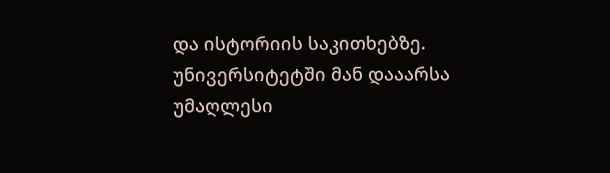და ისტორიის საკითხებზე. უნივერსიტეტში მან დააარსა უმაღლესი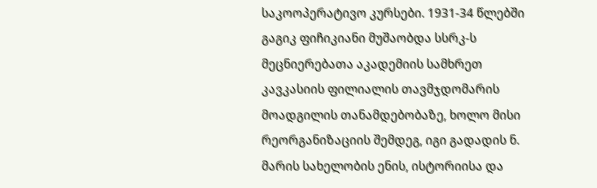საკოოპერატივო კურსები. 1931-34 წლებში გაგიკ ფიჩიკიანი მუშაობდა სსრკ-ს მეცნიერებათა აკადემიის სამხრეთ კავკასიის ფილიალის თავმჯდომარის მოადგილის თანამდებობაზე, ხოლო მისი რეორგანიზაციის შემდეგ, იგი გადადის ნ. მარის სახელობის ენის, ისტორიისა და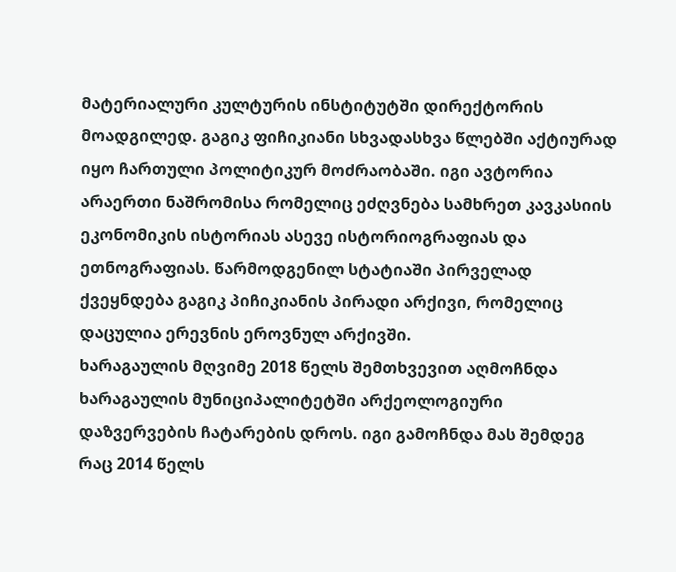მატერიალური კულტურის ინსტიტუტში დირექტორის მოადგილედ. გაგიკ ფიჩიკიანი სხვადასხვა წლებში აქტიურად იყო ჩართული პოლიტიკურ მოძრაობაში. იგი ავტორია არაერთი ნაშრომისა რომელიც ეძღვნება სამხრეთ კავკასიის ეკონომიკის ისტორიას ასევე ისტორიოგრაფიას და ეთნოგრაფიას. წარმოდგენილ სტატიაში პირველად ქვეყნდება გაგიკ პიჩიკიანის პირადი არქივი, რომელიც დაცულია ერევნის ეროვნულ არქივში.
ხარაგაულის მღვიმე 2018 წელს შემთხვევით აღმოჩნდა ხარაგაულის მუნიციპალიტეტში არქეოლოგიური დაზვერვების ჩატარების დროს. იგი გამოჩნდა მას შემდეგ რაც 2014 წელს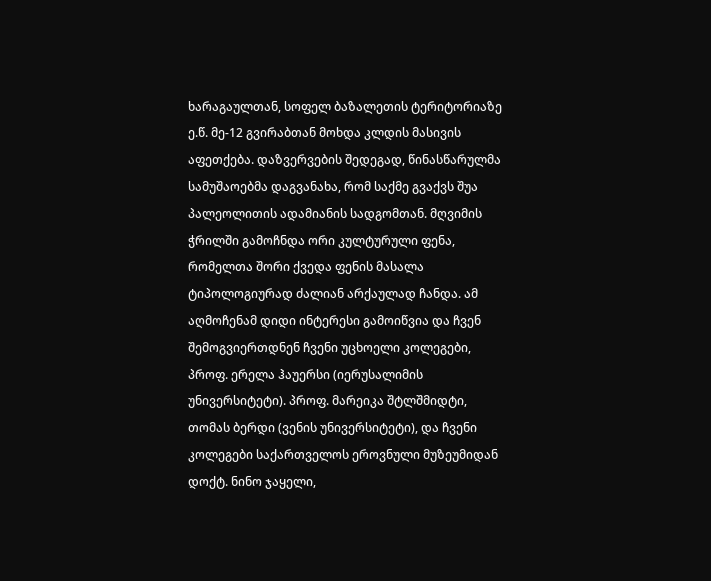ხარაგაულთან, სოფელ ბაზალეთის ტერიტორიაზე ე.წ. მე-12 გვირაბთან მოხდა კლდის მასივის აფეთქება. დაზვერვების შედეგად, წინასწარულმა სამუშაოებმა დაგვანახა, რომ საქმე გვაქვს შუა პალეოლითის ადამიანის სადგომთან. მღვიმის ჭრილში გამოჩნდა ორი კულტურული ფენა, რომელთა შორი ქვედა ფენის მასალა ტიპოლოგიურად ძალიან არქაულად ჩანდა. ამ აღმოჩენამ დიდი ინტერესი გამოიწვია და ჩვენ შემოგვიერთდნენ ჩვენი უცხოელი კოლეგები, პროფ. ერელა ჰაუერსი (იერუსალიმის უნივერსიტეტი). პროფ. მარეიკა შტლშმიდტი, თომას ბერდი (ვენის უნივერსიტეტი), და ჩვენი კოლეგები საქართველოს ეროვნული მუზეუმიდან დოქტ. ნინო ჯაყელი,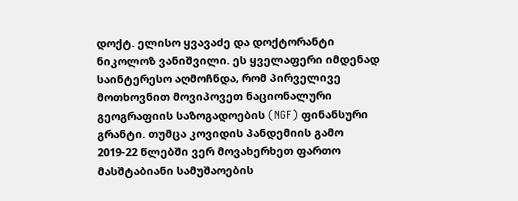დოქტ. ელისო ყვავაძე და დოქტორანტი ნიკოლოზ ვანიშვილი. ეს ყველაფერი იმდენად საინტერესო აღმოჩნდა, რომ პირველივე მოთხოვნით მოვიპოვეთ ნაციონალური გეოგრაფიის საზოგადოების (NGF) ფინანსური გრანტი. თუმცა კოვიდის პანდემიის გამო 2019-22 წლებში ვერ მოვახერხეთ ფართო მასშტაბიანი სამუშაოების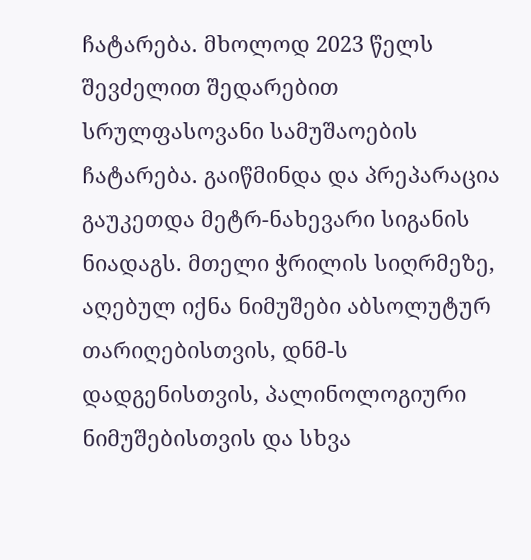ჩატარება. მხოლოდ 2023 წელს შევძელით შედარებით სრულფასოვანი სამუშაოების ჩატარება. გაიწმინდა და პრეპარაცია გაუკეთდა მეტრ-ნახევარი სიგანის ნიადაგს. მთელი ჭრილის სიღრმეზე, აღებულ იქნა ნიმუშები აბსოლუტურ თარიღებისთვის, დნმ-ს დადგენისთვის, პალინოლოგიური ნიმუშებისთვის და სხვა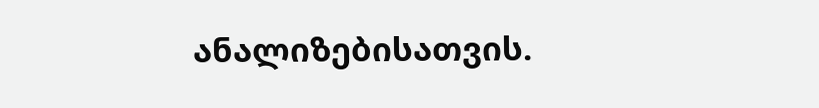ანალიზებისათვის.